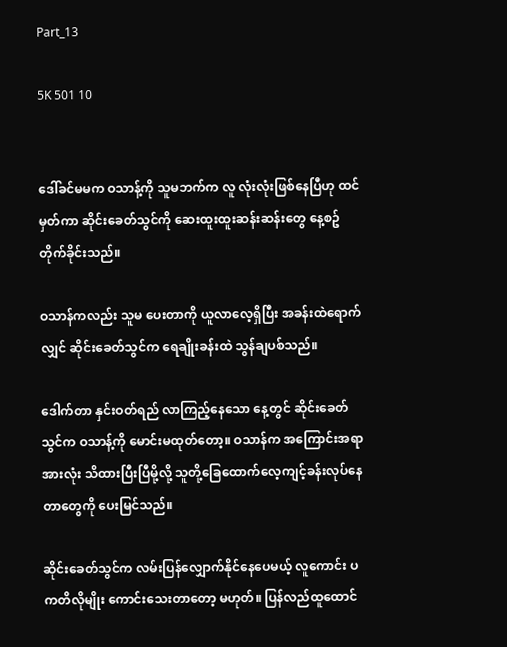Part_13

5K 501 10


ဒေါ်ခင်မမက ဝသာန့်ကို သူမဘက်က လူ လုံးလုံးဖြစ်နေပြီဟု ထင်မှတ်ကာ ဆိုင်းခေတ်သွင်ကို ဆေးထူးထူးဆန်းဆန်းတွေ နေ့စဥ်တိုက်ခိုင်းသည်။

ဝသာန်ကလည်း သူမ ပေးတာကို ယူလာလေ့ရှိပြီး အခန်းထဲရောက်လျှင် ဆိုင်းခေတ်သွင်က ရေချိုးခန်းထဲ သွန်ချပစ်သည်။

ဒေါက်တာ နှင်းဝတ်ရည် လာကြည့်နေသော နေ့တွင် ဆိုင်းခေတ်သွင်က ဝသာန့်ကို မောင်းမထုတ်တော့။ ဝသာန်က အကြောင်းအရာအားလုံး သိထားပြီးပြီမို့လို့ သူတို့ခြေထောက်လေ့ကျင့်ခန်းလုပ်နေတာတွေကို ပေးမြင်သည်။

ဆိုင်းခေတ်သွင်က လမ်းပြန်လျှောက်နိုင်နေပေမယ့် လူကောင်း ပကတိလိုမျိုး ကောင်းသေးတာတော့ မဟုတ်။ ပြန်လည်ထူထောင်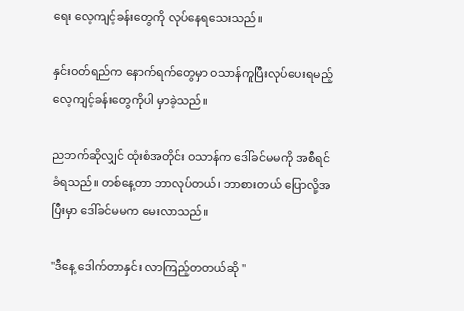ရေး လေ့ကျင့်ခန်းတွေကို လုပ်နေရသေးသည်။

နှင်းဝတ်ရည်က နောက်ရက်တွေမှာ ဝသာန်ကူပြီးလုပ်ပေးရမည့် လေ့ကျင့်ခန်းတွေကိုပါ မှာခဲ့သည်။

ညဘက်ဆိုလျှင် ထုံးစံအတိုင်း ဝသာန်က ဒေါ်ခင်မမကို အစီရင်ခံရသည်။ တစ်နေ့တာ ဘာလုပ်တယ်၊ ဘာစားတယ် ပြောလို့အပြီးမှာ ဒေါ်ခင်မမက မေးလာသည်။

"ဒီနေ့ ဒေါက်တာနှင်း လာကြည့်တတယ်ဆို "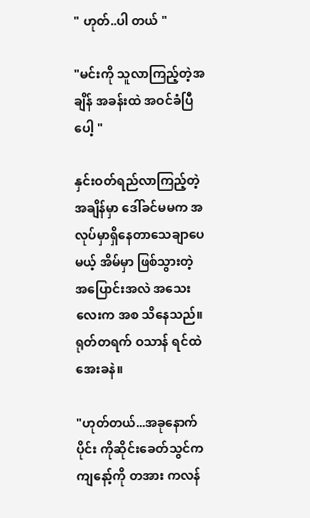" ဟုတ်..ပါ တယ် "

"မင်းကို သူလာကြည့်တဲ့အချိန် အခန်းထဲ အဝင်ခံပြီပေါ့ "

နှင်းဝတ်ရည်လာကြည့်တဲ့အချိန်မှာ ဒေါ်ခင်မမက အလုပ်မှာရှိနေတာသေချာပေမယ့် အိမ်မှာ ဖြစ်သွားတဲ့ အပြောင်းအလဲ အသေးလေးက အစ သိနေသည်။ ရုတ်တရက် ဝသာန် ရင်ထဲအေးခနဲ။

"ဟုတ်တယ်...အခုနောက်ပိုင်း ကိုဆိုင်းခေတ်သွင်က ကျနော့်ကို တအား ကလန်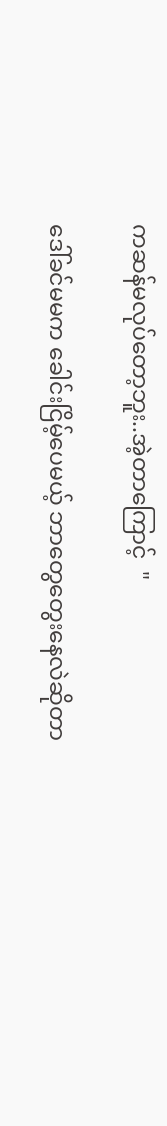ကဆန်မလုပ်တော့ဘူး..အဲ့တာကြောင့်  "

ဒေါ်ခင်မမက ခေါင်းငြိမ့်ပေမယ့် ဘာတွေတွေးနေလဲဆိုတာ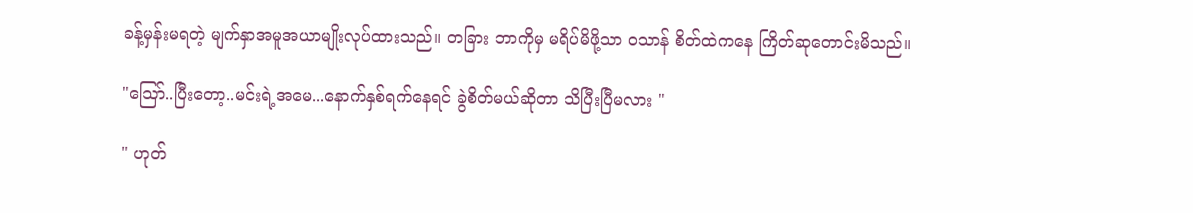ခန့်မှန်းမရတဲ့ မျက်နှာအမူအယာမျိုးလုပ်ထားသည်။ တခြား ဘာကိုမှ မရိပ်မိဖို့သာ ဝသာန် စိတ်ထဲကနေ ကြိတ်ဆုတောင်းမိသည်။

"သြော်..ပြီးတော့..မင်းရဲ့အမေ...နောက်နှစ်ရက်နေရင် ခွဲစိတ်မယ်ဆိုတာ သိပြီးပြီမလား "

" ဟုတ်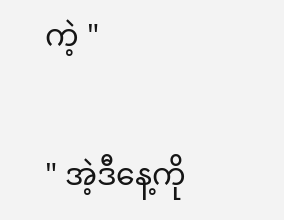ကဲ့ "

" အဲ့ဒီနေ့ကို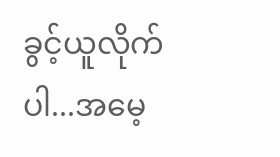ခွင့်ယူလိုက်ပါ...အမေ့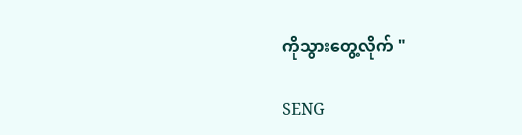ကိုသွားတွေ့လိုက် "

SENG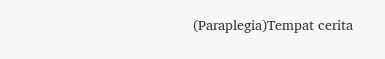(Paraplegia)Tempat cerita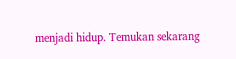menjadi hidup. Temukan sekarang